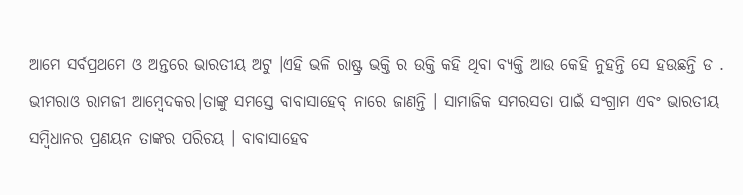ଆମେ ସର୍ବପ୍ରଥମେ ଓ ଅନ୍ତରେ ଭାରତୀୟ ଅଟୁ ।ଏହି ଭଳି ରାଷ୍ଟ୍ର ଭକ୍ତି ର ଉକ୍ତି କହି ଥିବା ବ୍ୟକ୍ତି ଆଉ କେହି ନୁହନ୍ତି ସେ ହଉଛନ୍ତି ଡ . ଭୀମରାଓ ରାମଜୀ ଆମ୍ବେଦକର।ତାଙ୍କୁ ସମସ୍ତେ ବାବାସାହେବ୍ ନାରେ ଜାଣନ୍ତି । ସାମାଜିକ ସମରସତା ପାଇଁ ସଂଗ୍ରାମ ଏବଂ ଭାରତୀୟ ସମ୍ବିଧାନର ପ୍ରଣୟନ ତାଙ୍କର ପରିଚୟ । ବାବାସାହେବ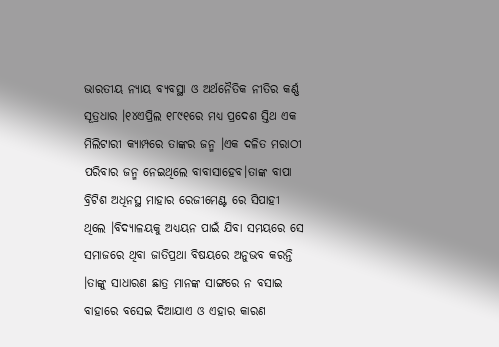ଭାରତୀୟ ନ୍ୟାୟ ବ୍ୟବସ୍ଥା ଓ ଅର୍ଥନୈତିକ ନୀତିର କର୍ଣ୍ଣ ସୂତ୍ରଧାର ।୧୪ଏପ୍ରିଲ ୧୮୯୧ରେ ମଧ୍ୟ ପ୍ରଦେଶ ସ୍ତିଥ ଏକ ମିଲିଟାରୀ କ୍ୟାମ୍ପରେ ତାଙ୍କର ଜନ୍ମ ।ଏକ ଦଳିତ ମରାଠୀ ପରିବାର ଜନ୍ମ ନେଇଥିଲେ ବାବାସାହେବ।ତାଙ୍କ ବାପା ବ୍ରିଟିଶ ଅଧିନସ୍ଥ ମାହାର ରେଜୀମେଣ୍ଟ ରେ ସିପାହୀ ଥିଲେ ।ବିଦ୍ୟାଳୟକୁ ଅଧ୍ୟୟନ ପାଇଁ ଯିବା ସମୟରେ ସେ ସମାଜରେ ଥିବା ଜାତିପ୍ରଥା ବିଷୟରେ ଅନୁଭବ କରନ୍ତି ।ତାଙ୍କୁ ସାଧାରଣ ଛାତ୍ର ମାନଙ୍କ ସାଙ୍ଗରେ ନ ବସାଇ ବାହାରେ ବସେଇ ଦିଆଯାଏ ଓ ଏହାର କାରଣ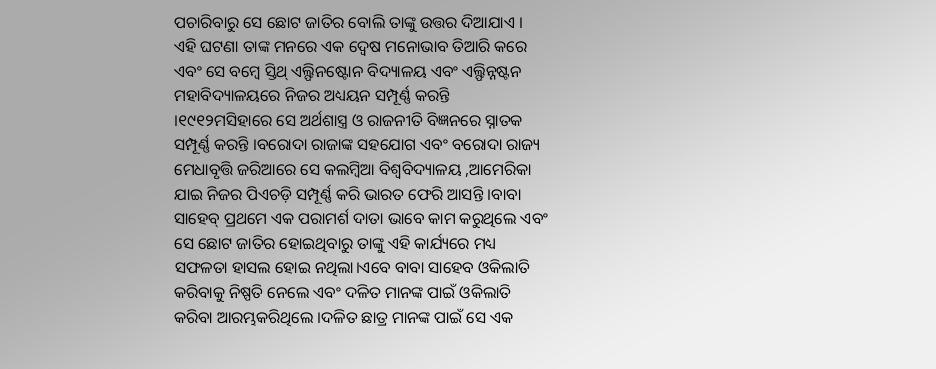ପଚାରିବାରୁ ସେ ଛୋଟ ଜାତିର ବୋଲି ତାଙ୍କୁ ଉତ୍ତର ଦିଆଯାଏ ।
ଏହି ଘଟଣା ତାଙ୍କ ମନରେ ଏକ ଦ୍ୱେଷ ମନୋଭାବ ତିଆରି କରେ ଏବଂ ସେ ବମ୍ବେ ସ୍ତିଥ୍ ଏଲ୍ଫିନଷ୍ଟୋନ ବିଦ୍ୟାଳୟ ଏବଂ ଏଲ୍ଫିନ୍ନଷ୍ଟନ ମହାବିଦ୍ୟାଳୟରେ ନିଜର ଅଧ୍ୟୟନ ସମ୍ପୂର୍ଣ୍ଣ କରନ୍ତି ।୧୯୧୨ମସିହାରେ ସେ ଅର୍ଥଶାସ୍ତ୍ର ଓ ରାଜନୀତି ବିଜ୍ଞନରେ ସ୍ନାତକ ସମ୍ପୂର୍ଣ୍ଣ କରନ୍ତି ।ବରୋଦା ରାଜାଙ୍କ ସହଯୋଗ ଏବଂ ବରୋଦା ରାଜ୍ୟ ମେଧାବୃତ୍ତି ଜରିଆରେ ସେ କଲମ୍ବିଆ ବିଶ୍ଵବିଦ୍ୟାଳୟ ,ଆମେରିକା ଯାଇ ନିଜର ପିଏଚଡ଼ି ସମ୍ପୂର୍ଣ୍ଣ କରି ଭାରତ ଫେରି ଆସନ୍ତି ।ବାବା ସାହେବ୍ ପ୍ରଥମେ ଏକ ପରାମର୍ଶ ଦାତା ଭାବେ କାମ କରୁଥିଲେ ଏବଂ ସେ ଛୋଟ ଜାତିର ହୋଇଥିବାରୁ ତାଙ୍କୁ ଏହି କାର୍ଯ୍ୟରେ ମଧ୍ୟ ସଫଳତା ହାସଲ ହୋଇ ନଥିଲା।ଏବେ ବାବା ସାହେବ ଓକିଲାତି କରିବାକୁ ନିଷ୍ପତି ନେଲେ ଏବଂ ଦଳିତ ମାନଙ୍କ ପାଇଁ ଓକିଲାତି କରିବା ଆରମ୍ଭକରିଥିଲେ ।ଦଳିତ ଛାତ୍ର ମାନଙ୍କ ପାଇଁ ସେ ଏକ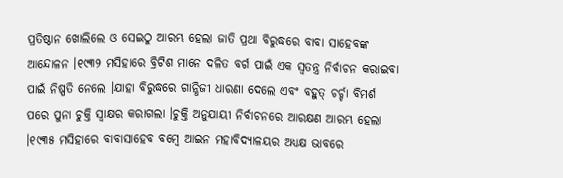ପ୍ରତିଷ୍ଠାନ ଖୋଲିଲେ ଓ ସେଇଠୁ ଆରମ୍ଭ ହେଲା ଜାତି ପ୍ରଥା ବିରୁଦ୍ଧରେ ବାବା ସାହେବଙ୍କ ଆନ୍ଦୋଳନ ।୧୯୩୨ ମସିହାରେ ବ୍ରିଟିଶ ମାନେ ଦଳିତ ବର୍ଗ ପାଇଁ ଏକ ସ୍ଵତନ୍ତ୍ର ନିର୍ବାଚନ କରାଇବା ପାଇଁ ନିଷ୍ପତି ନେଲେ ।ଯାହା ବିରୁଦ୍ଧରେ ଗାନ୍ଧିଜୀ ଧାରଣା ଦେଲେ ଏବଂ ବହୁତ୍ ଚର୍ଚ୍ଚା ବିମର୍ଶ ପରେ ପୁନା ଚୁକ୍ତି ସ୍ବାକ୍ଷର କରାଗଲା ।ଚୁକ୍ତି ଅନୁଯାୟୀ ନିର୍ବାଚନରେ ଆରକ୍ଷଣ ଆରମ୍ଭ ହେଲା ।୧୯୩୫ ମସିହାରେ ବାବାସାହେବ ବମ୍ବେ ଆଇନ ମହାବିଦ୍ୟାଳୟର ଅଧ୍ୟକ୍ଷ ଭାବରେ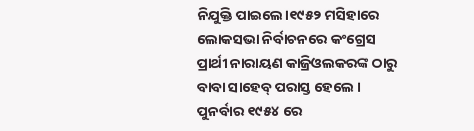ନିଯୁକ୍ତି ପାଇଲେ।୧୯୫୨ ମସିହାରେ ଲୋକସଭା ନିର୍ବାଚନରେ କଂଗ୍ରେସ ପ୍ରାର୍ଥୀ ନାରାୟଣ କାଜ୍ରିଓଲକରଙ୍କ ଠାରୁ ବାବା ସାହେବ୍ ପରାସ୍ତ ହେଲେ । ପୁନର୍ବାର ୧୯୫୪ ରେ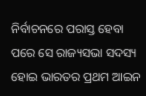ନିର୍ବାଚନରେ ପରାସ୍ତ ହେବା ପରେ ସେ ରାଜ୍ୟସଭା ସଦସ୍ୟ ହୋଇ ଭାରତର ପ୍ରଥମ ଆଇନ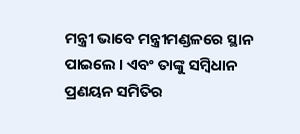ମନ୍ତ୍ରୀ ଭାବେ ମନ୍ତ୍ରୀମଣ୍ଡଳରେ ସ୍ଥାନ ପାଇଲେ । ଏବଂ ତାଙ୍କୁ ସମ୍ବିଧାନ ପ୍ରଣୟନ ସମିତିର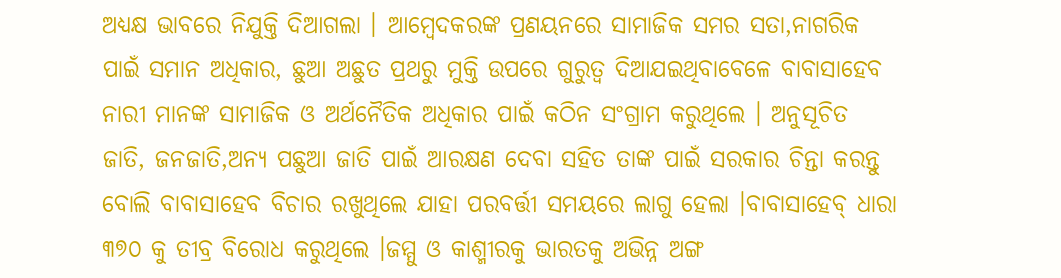ଅଧ୍ୟକ୍ଷ ଭାବରେ ନିଯୁକ୍ତି ଦିଆଗଲା । ଆମ୍ବେଦକରଙ୍କ ପ୍ରଣୟନରେ ସାମାଜିକ ସମର ସତା,ନାଗରିକ ପାଇଁ ସମାନ ଅଧିକାର, ଛୁଆ ଅଛୁତ ପ୍ରଥରୁ ମୁକ୍ତି ଉପରେ ଗୁରୁତ୍ବ ଦିଆଯଇଥିବାବେଳେ ବାବାସାହେବ ନାରୀ ମାନଙ୍କ ସାମାଜିକ ଓ ଅର୍ଥନୈତିକ ଅଧିକାର ପାଇଁ କଠିନ ସଂଗ୍ରାମ କରୁଥିଲେ । ଅନୁସୂଚିତ ଜାତି, ଜନଜାତି,ଅନ୍ୟ ପଛୁଆ ଜାତି ପାଇଁ ଆରକ୍ଷଣ ଦେବା ସହିତ ତାଙ୍କ ପାଇଁ ସରକାର ଚିନ୍ତା କରନ୍ତୁ ବୋଲି ବାବାସାହେବ ବିଚାର ରଖୁଥିଲେ ଯାହା ପରବର୍ତ୍ତୀ ସମୟରେ ଲାଗୁ ହେଲା ।ବାବାସାହେବ୍ ଧାରା ୩୭୦ କୁ ତୀବ୍ର ବିରୋଧ କରୁଥିଲେ ।ଜମ୍ମୁ ଓ କାଶ୍ମୀରକୁ ଭାରତକୁ ଅଭିନ୍ନ ଅଙ୍ଗ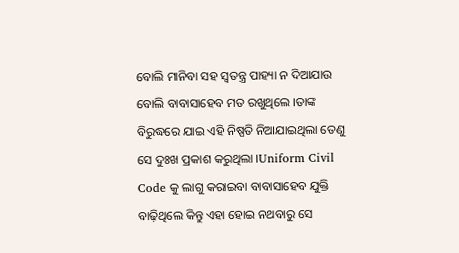ବୋଲି ମାନିବା ସହ ସ୍ଵତନ୍ତ୍ର ପାହ୍ୟା ନ ଦିଆଯାଉ ବୋଲି ବାବାସାହେବ ମତ ରଖୁଥିଲେ ।ତାଙ୍କ ବିରୁଦ୍ଧରେ ଯାଇ ଏହି ନିଷ୍ପତି ନିଆଯାଇଥିଲା ତେଣୁ ସେ ଦୁଃଖ ପ୍ରକାଶ କରୁଥିଲା ।Uniform Civil Code କୁ ଲାଗୁ କରାଇବା ବାବାସାହେବ ଯୁକ୍ତି ବାଢ଼ିଥିଲେ କିନ୍ତୁ ଏହା ହୋଇ ନଥବାରୁ ସେ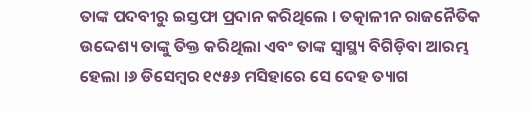ତାଙ୍କ ପଦବୀରୁ ଇସ୍ତଫା ପ୍ରଦାନ କରିଥିଲେ । ତତ୍କାଳୀନ ରାଜନୈତିକ ଉଦ୍ଦେଶ୍ୟ ତାଙ୍କୁ ତିକ୍ତ କରିଥିଲା ଏବଂ ତାଙ୍କ ସ୍ବାସ୍ଥ୍ୟ ବିଗିଡ଼ିବା ଆରମ୍ଭ ହେଲା ।୬ ଡିସେମ୍ବର ୧୯୫୬ ମସିହାରେ ସେ ଦେହ ତ୍ୟାଗ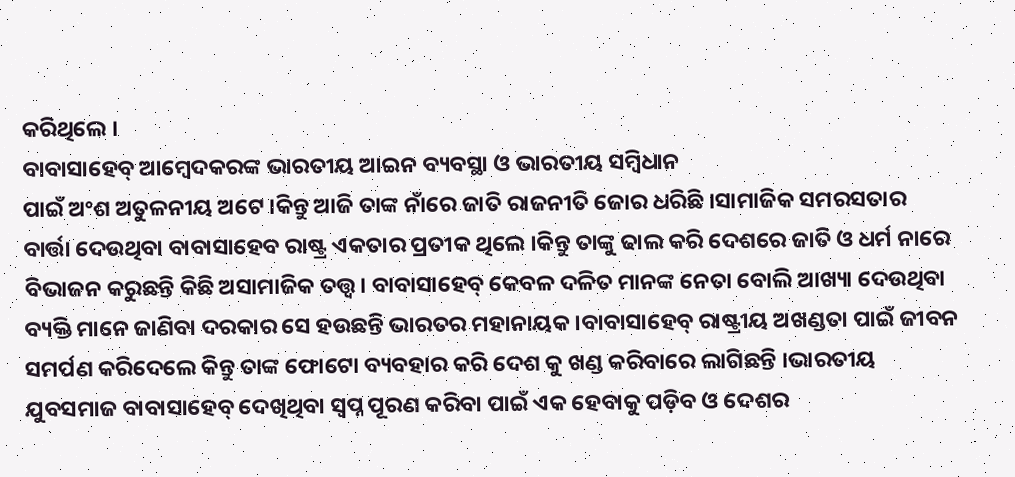କରିଥିଲେ ।
ବାବାସାହେବ୍ ଆମ୍ବେଦକରଙ୍କ ଭାରତୀୟ ଆଇନ ବ୍ୟବସ୍ଥା ଓ ଭାରତୀୟ ସମ୍ବିଧାନ
ପାଇଁ ଅଂଶ ଅତୁଳନୀୟ ଅଟେ ।କିନ୍ତୁ ଆଜି ତାଙ୍କ ନାଁରେ ଜାତି ରାଜନୀତି ଜୋର ଧରିଛି ।ସାମାଜିକ ସମରସତାର ବାର୍ତ୍ତା ଦେଉଥିବା ବାବାସାହେବ ରାଷ୍ଟ୍ର ଏକତାର ପ୍ରତୀକ ଥିଲେ ।କିନ୍ତୁ ତାଙ୍କୁ ଢାଲ କରି ଦେଶରେ ଜାତି ଓ ଧର୍ମ ନାରେ ବିଭାଜନ କରୁଛନ୍ତି କିଛି ଅସାମାଜିକ ତତ୍ତ୍ଵ। ବାବାସାହେବ୍ କେବଳ ଦଳିତ ମାନଙ୍କ ନେତା ବୋଲି ଆଖ୍ୟା ଦେଉଥିବା ବ୍ୟକ୍ତି ମାନେ ଜାଣିବା ଦରକାର ସେ ହଉଛନ୍ତି ଭାରତର ମହାନାୟକ।ବାବାସାହେବ୍ ରାଷ୍ଟ୍ରୀୟ ଅଖଣ୍ଡତା ପାଇଁ ଜୀବନ ସମର୍ପଣ କରିଦେଲେ କିନ୍ତୁ ତାଙ୍କ ଫୋଟୋ ବ୍ୟବହାର କରି ଦେଶ କୁ ଖଣ୍ଡ କରିବାରେ ଲାଗିଛନ୍ତି ।ଭାରତୀୟ ଯୁବସମାଜ ବାବାସାହେବ୍ ଦେଖିଥିବା ସ୍ୱପ୍ନ ପୂରଣ କରିବା ପାଇଁ ଏକ ହେବାକୁ ପଡ଼ିବ ଓ ଦେଶର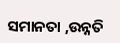ସମାନତା ,ଉନ୍ନତି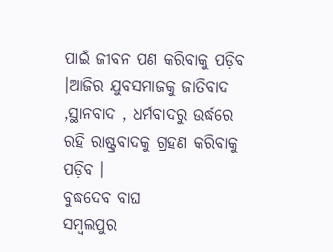ପାଇଁ ଜୀବନ ପଣ କରିବାକୁ ପଡ଼ିବ ।ଆଜିର ଯୁବସମାଜକୁ ଜାତିବାଦ ,ସ୍ଥାନବାଦ , ଧର୍ମବାଦରୁ ଉର୍ଦ୍ଧରେ ରହି ରାଷ୍ଟ୍ରବାଦକୁ ଗ୍ରହଣ କରିବାକୁ ପଡ଼ିବ ।
ବୁଦ୍ଧଦେବ ବାଘ
ସମ୍ବଲପୁର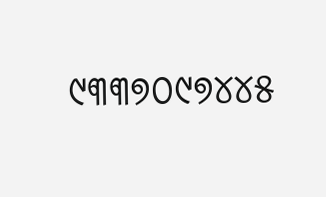୯୩୩୭୦୯୭୪୪୫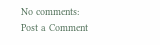No comments:
Post a Comment